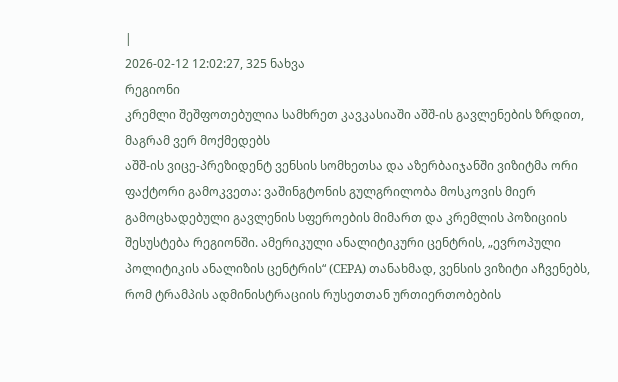|
2026-02-12 12:02:27, 325 ნახვა
რეგიონი
კრემლი შეშფოთებულია სამხრეთ კავკასიაში აშშ-ის გავლენების ზრდით, მაგრამ ვერ მოქმედებს
აშშ-ის ვიცე-პრეზიდენტ ვენსის სომხეთსა და აზერბაიჯანში ვიზიტმა ორი ფაქტორი გამოკვეთა: ვაშინგტონის გულგრილობა მოსკოვის მიერ გამოცხადებული გავლენის სფეროების მიმართ და კრემლის პოზიციის შესუსტება რეგიონში. ამერიკული ანალიტიკური ცენტრის, „ევროპული პოლიტიკის ანალიზის ცენტრის“ (CEPA) თანახმად, ვენსის ვიზიტი აჩვენებს, რომ ტრამპის ადმინისტრაციის რუსეთთან ურთიერთობების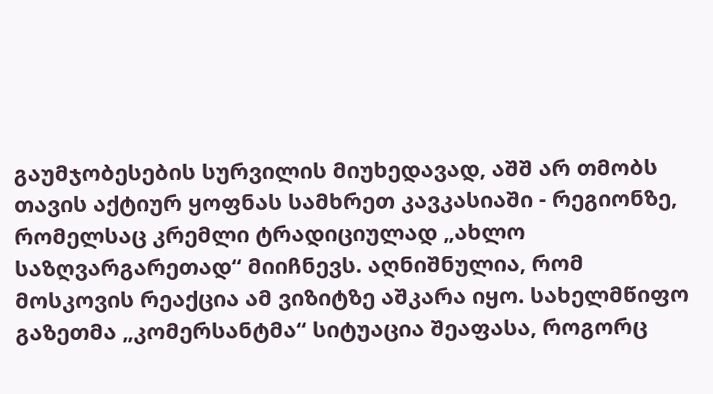გაუმჯობესების სურვილის მიუხედავად, აშშ არ თმობს თავის აქტიურ ყოფნას სამხრეთ კავკასიაში - რეგიონზე, რომელსაც კრემლი ტრადიციულად „ახლო საზღვარგარეთად“ მიიჩნევს. აღნიშნულია, რომ მოსკოვის რეაქცია ამ ვიზიტზე აშკარა იყო. სახელმწიფო გაზეთმა „კომერსანტმა“ სიტუაცია შეაფასა, როგორც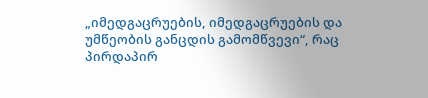„იმედგაცრუების, იმედგაცრუების და უმწეობის განცდის გამომწვევი“, რაც პირდაპირ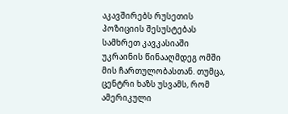აკავშირებს რუსეთის პოზიციის შესუსტებას სამხრეთ კავკასიაში უკრაინის წინააღმდეგ ომში მის ჩართულობასთან. თუმცა, ცენტრი ხაზს უსვამს, რომ ამერიკული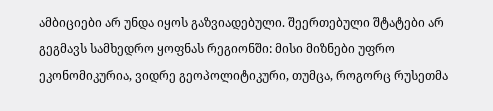ამბიციები არ უნდა იყოს გაზვიადებული. შეერთებული შტატები არ გეგმავს სამხედრო ყოფნას რეგიონში: მისი მიზნები უფრო ეკონომიკურია, ვიდრე გეოპოლიტიკური, თუმცა, როგორც რუსეთმა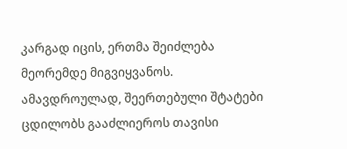კარგად იცის, ერთმა შეიძლება მეორემდე მიგვიყვანოს. ამავდროულად, შეერთებული შტატები ცდილობს გააძლიეროს თავისი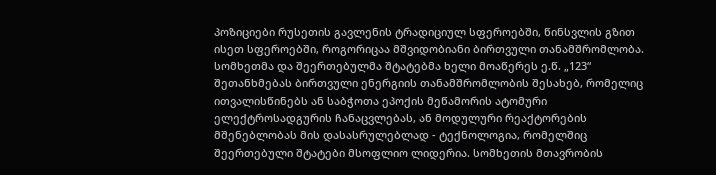პოზიციები რუსეთის გავლენის ტრადიციულ სფეროებში, წინსვლის გზით ისეთ სფეროებში, როგორიცაა მშვიდობიანი ბირთვული თანამშრომლობა. სომხეთმა და შეერთებულმა შტატებმა ხელი მოაწერეს ე.წ. „123“ შეთანხმებას ბირთვული ენერგიის თანამშრომლობის შესახებ, რომელიც ითვალისწინებს ან საბჭოთა ეპოქის მეწამორის ატომური ელექტროსადგურის ჩანაცვლებას, ან მოდულური რეაქტორების მშენებლობას მის დასასრულებლად - ტექნოლოგია, რომელშიც შეერთებული შტატები მსოფლიო ლიდერია. სომხეთის მთავრობის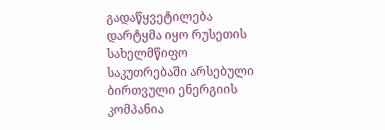გადაწყვეტილება დარტყმა იყო რუსეთის სახელმწიფო საკუთრებაში არსებული ბირთვული ენერგიის კომპანია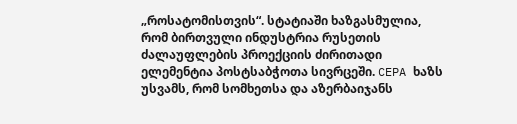„როსატომისთვის“. სტატიაში ხაზგასმულია, რომ ბირთვული ინდუსტრია რუსეთის ძალაუფლების პროექციის ძირითადი ელემენტია პოსტსაბჭოთა სივრცეში. CEPA ხაზს უსვამს, რომ სომხეთსა და აზერბაიჯანს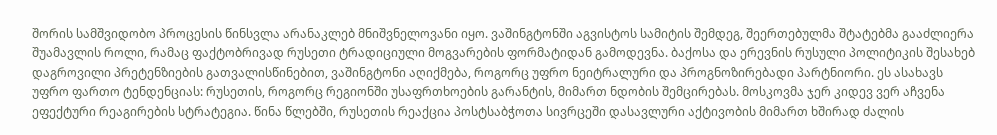შორის სამშვიდობო პროცესის წინსვლა არანაკლებ მნიშვნელოვანი იყო. ვაშინგტონში აგვისტოს სამიტის შემდეგ, შეერთებულმა შტატებმა გააძლიერა შუამავლის როლი, რამაც ფაქტობრივად რუსეთი ტრადიციული მოგვარების ფორმატიდან გამოდევნა. ბაქოსა და ერევნის რუსული პოლიტიკის შესახებ დაგროვილი პრეტენზიების გათვალისწინებით, ვაშინგტონი აღიქმება, როგორც უფრო ნეიტრალური და პროგნოზირებადი პარტნიორი. ეს ასახავს უფრო ფართო ტენდენციას: რუსეთის, როგორც რეგიონში უსაფრთხოების გარანტის, მიმართ ნდობის შემცირებას. მოსკოვმა ჯერ კიდევ ვერ აჩვენა ეფექტური რეაგირების სტრატეგია. წინა წლებში, რუსეთის რეაქცია პოსტსაბჭოთა სივრცეში დასავლური აქტივობის მიმართ ხშირად ძალის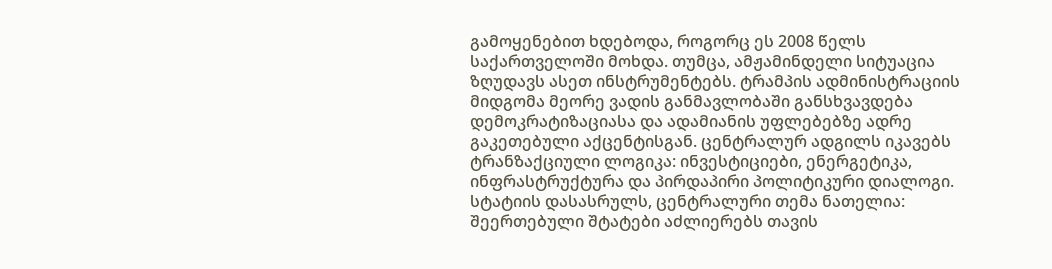გამოყენებით ხდებოდა, როგორც ეს 2008 წელს საქართველოში მოხდა. თუმცა, ამჟამინდელი სიტუაცია ზღუდავს ასეთ ინსტრუმენტებს. ტრამპის ადმინისტრაციის მიდგომა მეორე ვადის განმავლობაში განსხვავდება დემოკრატიზაციასა და ადამიანის უფლებებზე ადრე გაკეთებული აქცენტისგან. ცენტრალურ ადგილს იკავებს ტრანზაქციული ლოგიკა: ინვესტიციები, ენერგეტიკა, ინფრასტრუქტურა და პირდაპირი პოლიტიკური დიალოგი. სტატიის დასასრულს, ცენტრალური თემა ნათელია: შეერთებული შტატები აძლიერებს თავის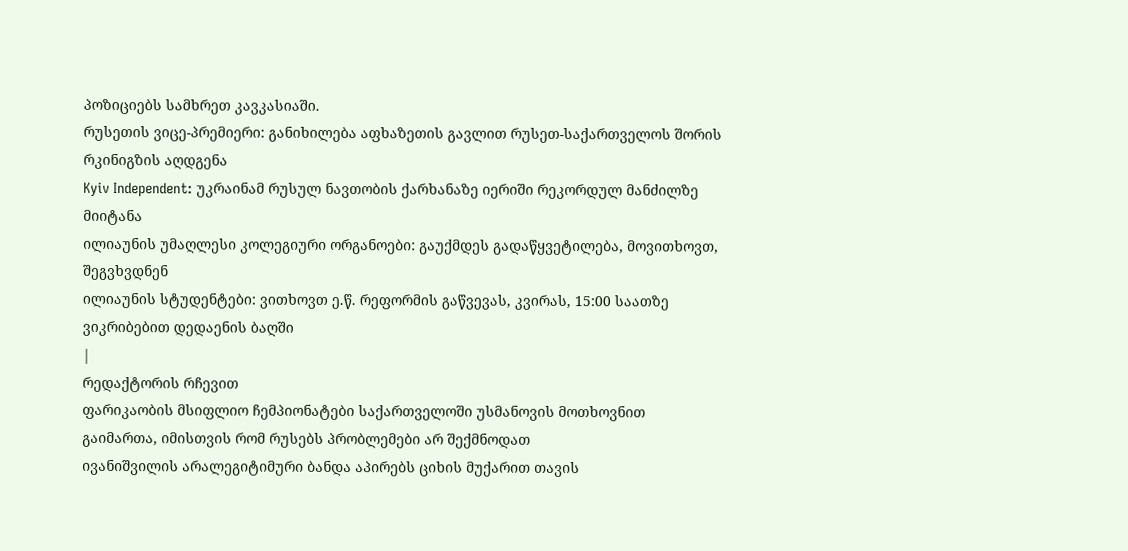პოზიციებს სამხრეთ კავკასიაში.
რუსეთის ვიცე-პრემიერი: განიხილება აფხაზეთის გავლით რუსეთ-საქართველოს შორის რკინიგზის აღდგენა
Kyiv Independent: უკრაინამ რუსულ ნავთობის ქარხანაზე იერიში რეკორდულ მანძილზე მიიტანა
ილიაუნის უმაღლესი კოლეგიური ორგანოები: გაუქმდეს გადაწყვეტილება, მოვითხოვთ, შეგვხვდნენ
ილიაუნის სტუდენტები: ვითხოვთ ე.წ. რეფორმის გაწვევას, კვირას, 15:00 საათზე ვიკრიბებით დედაენის ბაღში
|
რედაქტორის რჩევით
ფარიკაობის მსიფლიო ჩემპიონატები საქართველოში უსმანოვის მოთხოვნით გაიმართა, იმისთვის რომ რუსებს პრობლემები არ შექმნოდათ
ივანიშვილის არალეგიტიმური ბანდა აპირებს ციხის მუქარით თავის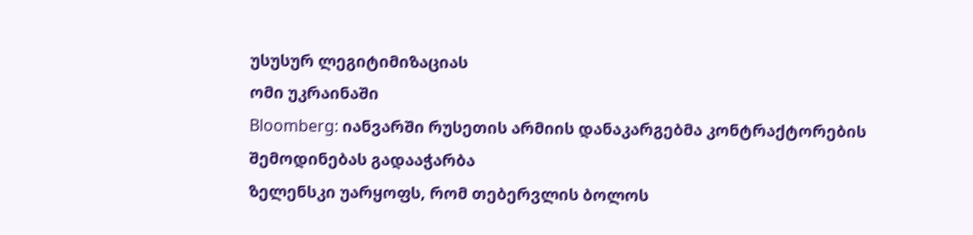უსუსურ ლეგიტიმიზაციას
ომი უკრაინაში
Bloomberg: იანვარში რუსეთის არმიის დანაკარგებმა კონტრაქტორების შემოდინებას გადააჭარბა
ზელენსკი უარყოფს, რომ თებერვლის ბოლოს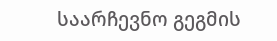საარჩევნო გეგმის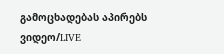გამოცხადებას აპირებს
ვიდეო/LIVE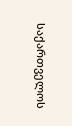საქართველოს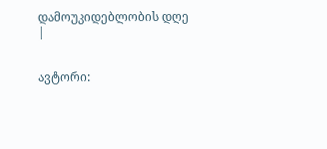დამოუკიდებლობის დღე
|


ავტორი: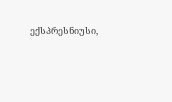ექსპრესნიუსი,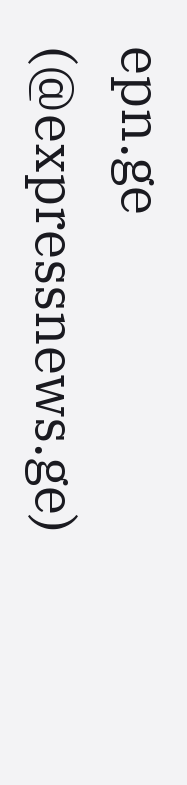epn.ge (@expressnews.ge)